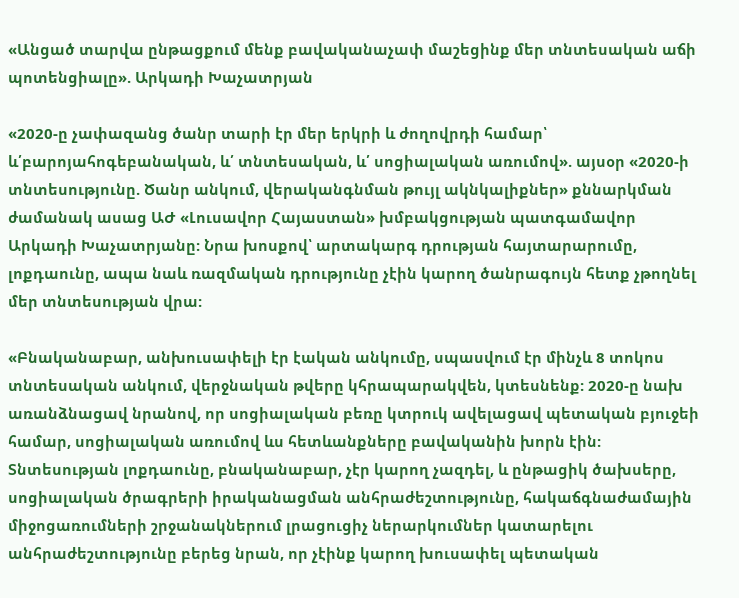«Անցած տարվա ընթացքում մենք բավականաչափ մաշեցինք մեր տնտեսական աճի պոտենցիալը». Արկադի Խաչատրյան

«2020-ը չափազանց ծանր տարի էր մեր երկրի և ժողովրդի համար՝ և՛բարոյահոգեբանական, և՛ տնտեսական, և՛ սոցիալական առումով». այսօր «2020-ի տնտեսությունը. Ծանր անկում, վերականգնման թույլ ակնկալիքներ» քննարկման ժամանակ ասաց ԱԺ «Լուսավոր Հայաստան» խմբակցության պատգամավոր Արկադի Խաչատրյանը: Նրա խոսքով՝ արտակարգ դրության հայտարարումը, լոքդաունը, ապա նաև ռազմական դրությունը չէին կարող ծանրագույն հետք չթողնել մեր տնտեսության վրա:

«Բնականաբար, անխուսափելի էր էական անկումը, սպասվում էր մինչև 8 տոկոս տնտեսական անկում, վերջնական թվերը կհրապարակվեն, կտեսնենք: 2020-ը նախ  առանձնացավ նրանով, որ սոցիալական բեռը կտրուկ ավելացավ պետական բյուջեի համար, սոցիալական առումով ևս հետևանքները բավականին խորն էին: Տնտեսության լոքդաունը, բնականաբար, չէր կարող չազդել, և ընթացիկ ծախսերը, սոցիալական ծրագրերի իրականացման անհրաժեշտությունը, հակաճգնաժամային միջոցառումների շրջանակներում լրացուցիչ ներարկումներ կատարելու անհրաժեշտությունը բերեց նրան, որ չէինք կարող խուսափել պետական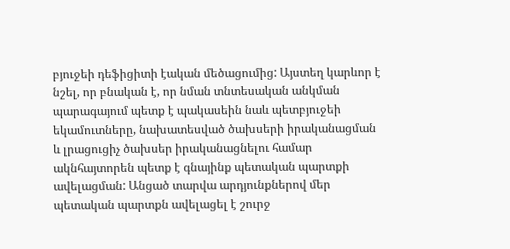բյուջեի դեֆիցիտի էական մեծացումից: Այստեղ կարևոր է նշել, որ բնական է, որ նման տնտեսական անկման պարագայում պետք է պակասեին նաև պետբյուջեի եկամուտները, նախատեսված ծախսերի իրականացման և լրացուցիչ ծախսեր իրականացնելու համար ակնհայտորեն պետք է գնայինք պետական պարտքի ավելացման: Անցած տարվա արդյունքներով մեր պետական պարտքն ավելացել է շուրջ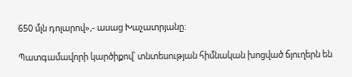650 մլն դոլարով»,- ասաց Խաչատրյանը:

Պատգամավորի կարծիքով՝ տնտեսության հիմնական խոցված ճյուղերն են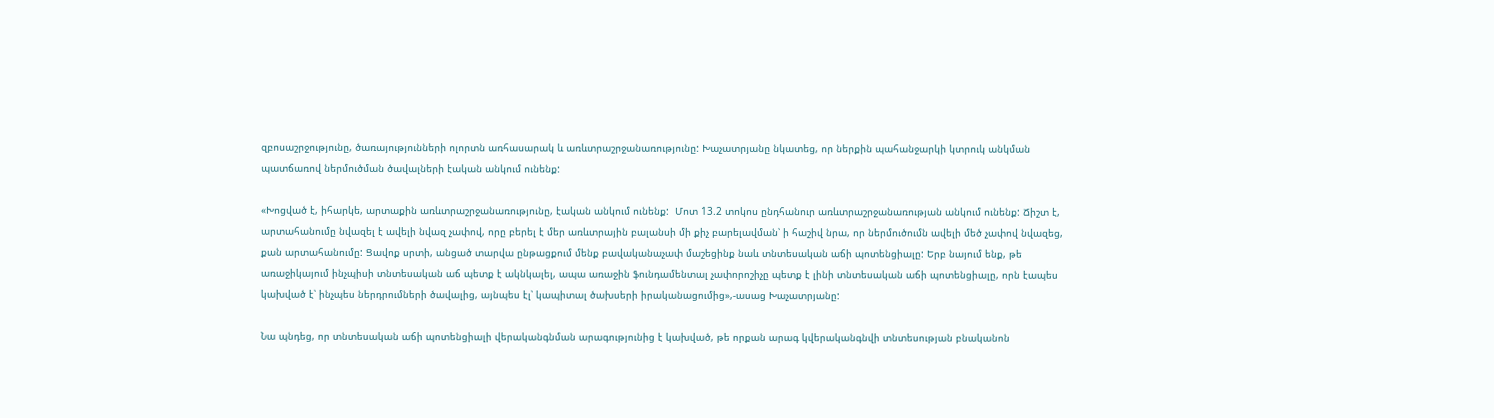զբոսաշրջությունը, ծառայությունների ոլորտն առհասարակ և առևտրաշրջանառությունը: Խաչատրյանը նկատեց, որ ներքին պահանջարկի կտրուկ անկման պատճառով ներմուծման ծավալների էական անկում ունենք:

«Խոցված է, իհարկե, արտաքին առևտրաշրջանառությունը, էական անկում ունենք:  Մոտ 13.2 տոկոս ընդհանուր առևտրաշրջանառության անկում ունենք: Ճիշտ է, արտահանումը նվազել է ավելի նվազ չափով, որը բերել է մեր առևտրային բալանսի մի քիչ բարելավման՝ ի հաշիվ նրա, որ ներմուծումն ավելի մեծ չափով նվազեց, քան արտահանումը: Ցավոք սրտի, անցած տարվա ընթացքում մենք բավականաչափ մաշեցինք նաև տնտեսական աճի պոտենցիալը: Երբ նայում ենք, թե առաջիկայում ինչպիսի տնտեսական աճ պետք է ակնկալել, ապա առաջին ֆունդամենտալ չափորոշիչը պետք է լինի տնտեսական աճի պոտենցիալը, որն էապես կախված է՝ ինչպես ներդրումների ծավալից, այնպես էլ՝ կապիտալ ծախսերի իրականացումից»,-ասաց Խաչատրյանը:

Նա պնդեց, որ տնտեսական աճի պոտենցիալի վերականգնման արագությունից է կախված, թե որքան արագ կվերականգնվի տնտեսության բնականոն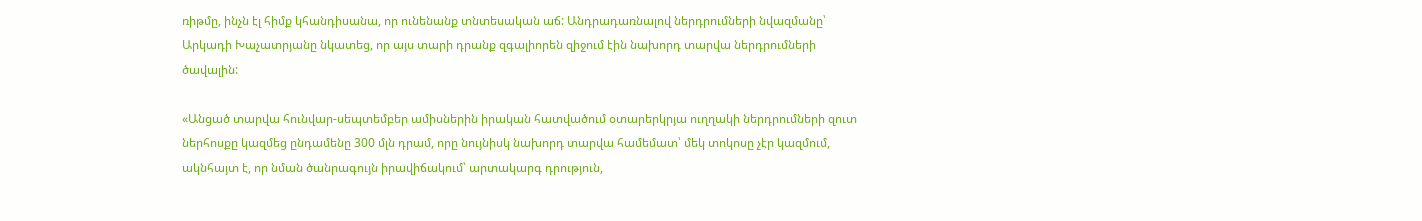ռիթմը, ինչն էլ հիմք կհանդիսանա, որ ունենանք տնտեսական աճ: Անդրադառնալով ներդրումների նվազմանը՝ Արկադի Խաչատրյանը նկատեց, որ այս տարի դրանք զգալիորեն զիջում էին նախորդ տարվա ներդրումների ծավալին:

«Անցած տարվա հունվար-սեպտեմբեր ամիսներին իրական հատվածում օտարերկրյա ուղղակի ներդրումների զուտ ներհոսքը կազմեց ընդամենը 300 մլն դրամ, որը նույնիսկ նախորդ տարվա համեմատ՝ մեկ տոկոսը չէր կազմում, ակնհայտ է, որ նման ծանրագույն իրավիճակում՝ արտակարգ դրություն,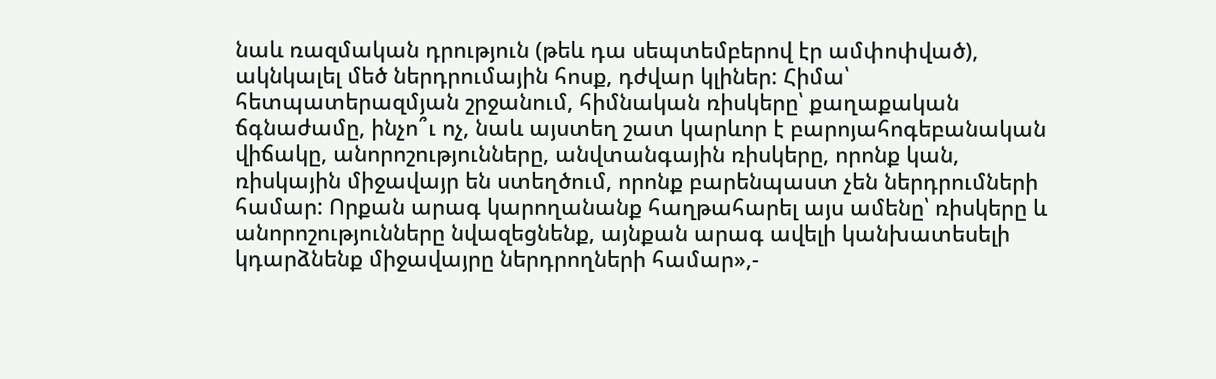նաև ռազմական դրություն (թեև դա սեպտեմբերով էր ամփոփված), ակնկալել մեծ ներդրումային հոսք, դժվար կլիներ: Հիմա՝ հետպատերազմյան շրջանում, հիմնական ռիսկերը՝ քաղաքական ճգնաժամը, ինչո՞ւ ոչ, նաև այստեղ շատ կարևոր է բարոյահոգեբանական վիճակը, անորոշությունները, անվտանգային ռիսկերը, որոնք կան,  ռիսկային միջավայր են ստեղծում, որոնք բարենպաստ չեն ներդրումների համար: Որքան արագ կարողանանք հաղթահարել այս ամենը՝ ռիսկերը և անորոշությունները նվազեցնենք, այնքան արագ ավելի կանխատեսելի կդարձնենք միջավայրը ներդրողների համար»,-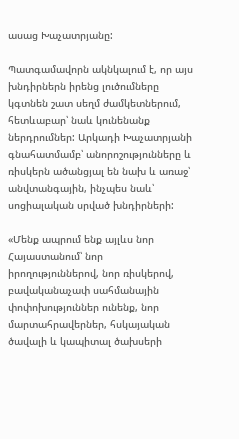ասաց Խաչատրյանը:

Պատգամավորն ակնկալում է, որ այս խնդիրներն իրենց լուծումները կգտնեն շատ սեղմ ժամկետներում, հետևաբար՝ նաև կունենանք ներդրումներ: Արկադի Խաչատրյանի գնահատմամբ՝ անորոշությունները և ռիսկերն ածանցյալ են նախ և առաջ՝ անվտանգային, ինչպես նաև՝ սոցիալական սրված խնդիրների:

«Մենք ապրում ենք այլևս նոր Հայաստանում՝ նոր իրողություններով, նոր ռիսկերով, բավականաչափ սահմանային փոփոխություններ ունենք, նոր մարտահրավերներ, հսկայական ծավալի և կապիտալ ծախսերի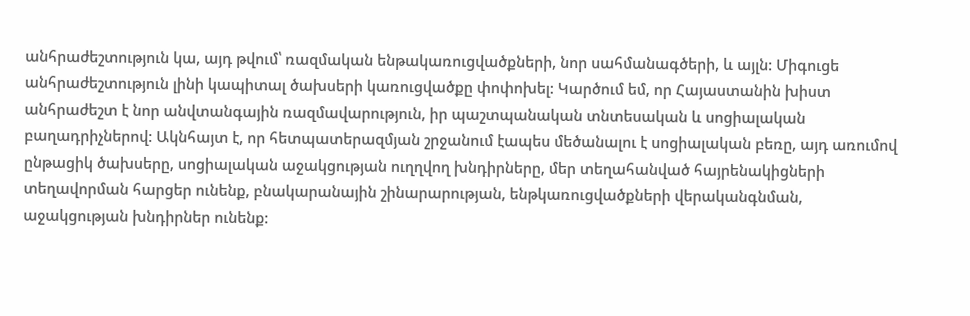անհրաժեշտություն կա, այդ թվում՝ ռազմական ենթակառուցվածքների, նոր սահմանագծերի, և այլն: Միգուցե անհրաժեշտություն լինի կապիտալ ծախսերի կառուցվածքը փոփոխել: Կարծում եմ, որ Հայաստանին խիստ անհրաժեշտ է նոր անվտանգային ռազմավարություն, իր պաշտպանական տնտեսական և սոցիալական բաղադրիչներով: Ակնհայտ է, որ հետպատերազմյան շրջանում էապես մեծանալու է սոցիալական բեռը, այդ առումով ընթացիկ ծախսերը, սոցիալական աջակցության ուղղվող խնդիրները, մեր տեղահանված հայրենակիցների տեղավորման հարցեր ունենք, բնակարանային շինարարության, ենթկառուցվածքների վերականգնման, աջակցության խնդիրներ ունենք: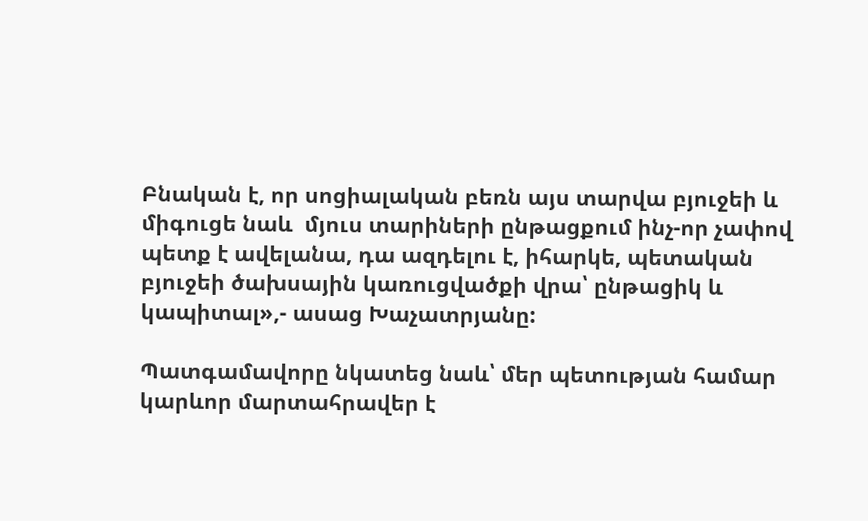Բնական է, որ սոցիալական բեռն այս տարվա բյուջեի և միգուցե նաև  մյուս տարիների ընթացքում ինչ-որ չափով պետք է ավելանա, դա ազդելու է, իհարկե, պետական բյուջեի ծախսային կառուցվածքի վրա՝ ընթացիկ և կապիտալ»,- ասաց Խաչատրյանը:

Պատգամավորը նկատեց նաև՝ մեր պետության համար կարևոր մարտահրավեր է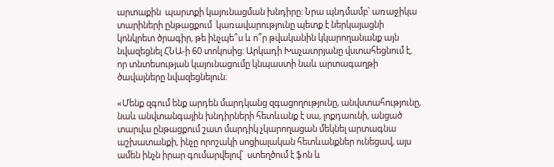արտաքին  պարտքի կայունացման խնդիրը: Նրա պնդմամբ՝ առաջիկա տարիների ընթացքում  կառավարությունը պետք է ներկայացնի կոնկրետ ծրագիր, թե ինչպե՞ս և ո՞ր թվականին կկարողանանք այն նվազեցնել ՀՆԱ-ի 60 տոկոսից: Արկադի Խաչատրյանը վստահեցնում է, որ տնտեսության կայունացումը կնպաստի նաև արտագաղթի ծավալները նվազեցնելուն:

«Մենք զգում ենք արդեն մարդկանց զգացողությունը, անվստահությունը, նաև անվտանգային խնդիրների հետևանք է սա, լոքդաունի, անցած տարվա ընթացքում շատ մարդիկ չկարողացան մեկնել արտագնա աշխատանքի, ինչը որոշակի սոցիալական հետևանքներ ունեցավ, այս ամեն ինչն իրար գումարվելով՝  ստեղծում է ֆոն և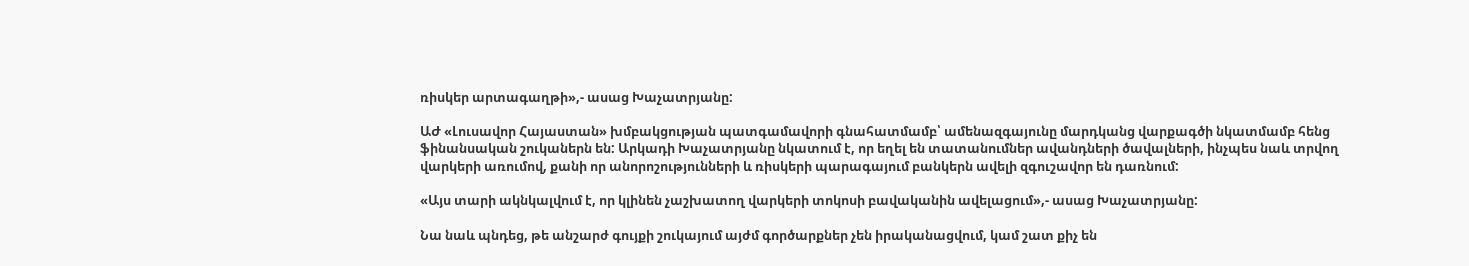ռիսկեր արտագաղթի»,- ասաց Խաչատրյանը:

ԱԺ «Լուսավոր Հայաստան» խմբակցության պատգամավորի գնահատմամբ՝ ամենազգայունը մարդկանց վարքագծի նկատմամբ հենց ֆինանսական շուկաներն են: Արկադի Խաչատրյանը նկատում է, որ եղել են տատանումներ ավանդների ծավալների, ինչպես նաև տրվող վարկերի առումով, քանի որ անորոշությունների և ռիսկերի պարագայում բանկերն ավելի զգուշավոր են դառնում:

«Այս տարի ակնկալվում է, որ կլինեն չաշխատող վարկերի տոկոսի բավականին ավելացում»,- ասաց Խաչատրյանը:

Նա նաև պնդեց, թե անշարժ գույքի շուկայում այժմ գործարքներ չեն իրականացվում, կամ շատ քիչ են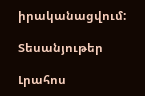իրականացվում:

Տեսանյութեր

Լրահոս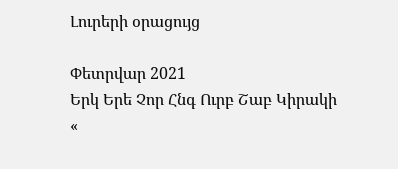Լուրերի օրացույց

Փետրվար 2021
Երկ Երե Չոր Հնգ Ուրբ Շաբ Կիրակի
«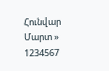Հունվար   Մարտ »
1234567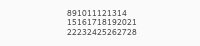891011121314
15161718192021
22232425262728